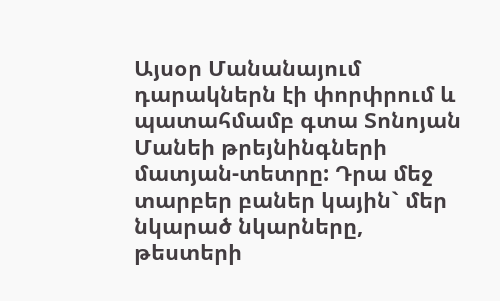Այսօր Մանանայում դարակներն էի փորփրում և պատահմամբ գտա Տոնոյան Մանեի թրեյնինգների մատյան-տետրը: Դրա մեջ տարբեր բաներ կային` մեր նկարած նկարները, թեստերի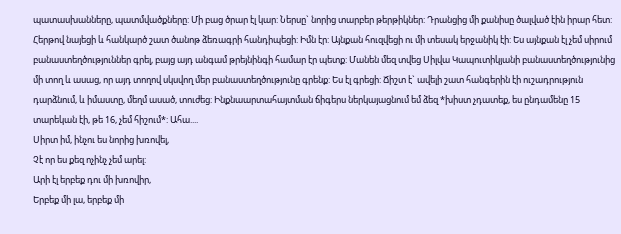պատասխանները, պատմվածքները: Մի բաց ծրար էլ կար: Ներսը` նորից տարբեր թերթիկներ: Դրանցից մի քանիսը ծալված էին իրար հետ: Հերթով նայեցի և հանկարծ շատ ծանոթ ձեռագրի հանդիպեցի: Իմն էր: Այնքան հուզվեցի ու մի տեսակ երջանիկ էի: Ես այնքան էլ չեմ սիրում բանաստեղծություններ գրել, բայց այդ անգամ թրեյնինգի համար էր պետք: Մանեն մեզ տվեց Սիլվա Կապուտիկյանի բանաստեղծությունից մի տող և ասաց, որ այդ տողով սկսվող մեր բանաստեղծությունը գրենք: Ես էլ գրեցի: Ճիշտ է` ավելի շատ հանգերին էի ուշադրություն դարձնում, և իմաստը, մեղմ ասած, տուժեց: Ինքնաարտահայտման ճիգերս ներկայացնում եմ ձեզ *խիստ չդատեք, ես ընդամենը 15 տարեկան էի, թե 16, չեմ հիշում*: Ահա....
Սիրտ իմ, ինչու ես նորից խռովել,
Չէ որ ես քեզ ոչինչ չեմ արել:
Արի էլ երբեք դու մի խռովիր,
Երբեք մի լա, երբեք մի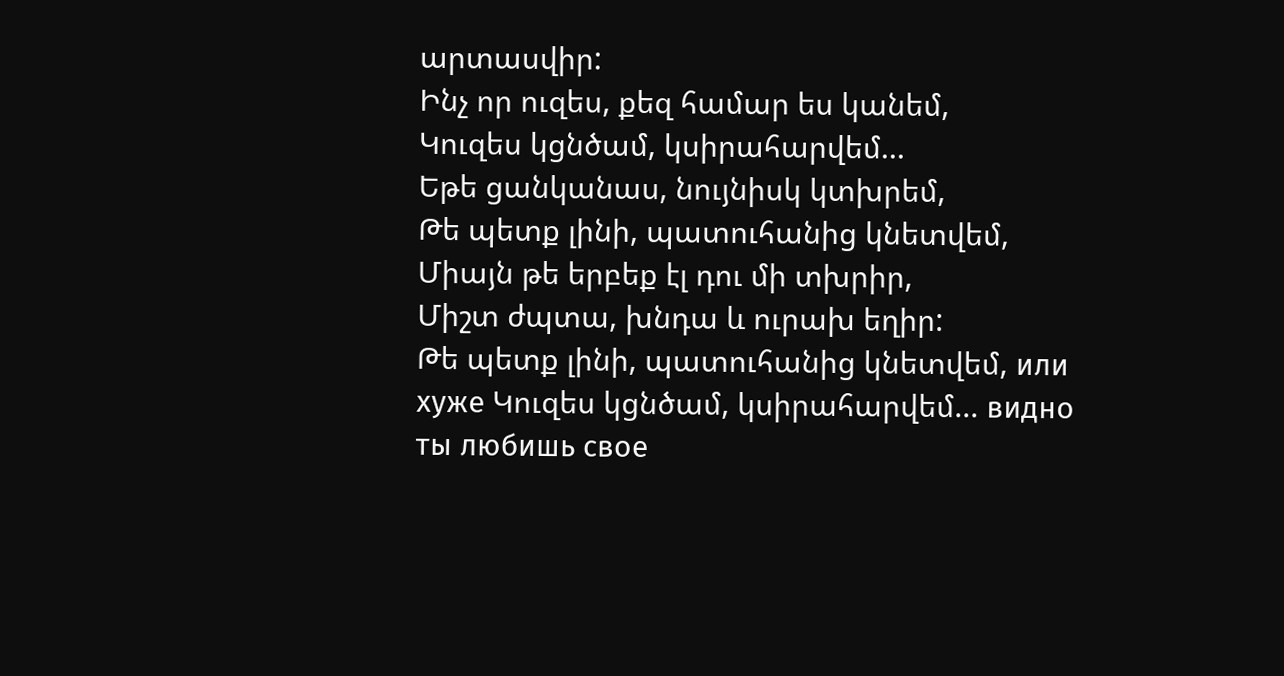արտասվիր:
Ինչ որ ուզես, քեզ համար ես կանեմ,
Կուզես կցնծամ, կսիրահարվեմ...
Եթե ցանկանաս, նույնիսկ կտխրեմ,
Թե պետք լինի, պատուհանից կնետվեմ,
Միայն թե երբեք էլ դու մի տխրիր,
Միշտ ժպտա, խնդա և ուրախ եղիր:
Թե պետք լինի, պատուհանից կնետվեմ, или хуже Կուզես կցնծամ, կսիրահարվեմ... видно ты любишь свое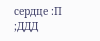сердце :П ;ДДД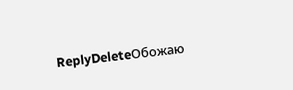ReplyDeleteОбожаю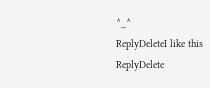^_^
ReplyDeleteI like this
ReplyDelete